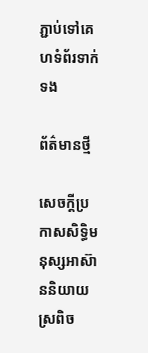ភ្ជាប់ទៅគេហទំព័រទាក់ទង

ព័ត៌មានថ្មី

សេចក្តីប្រកាសសិទ្ធិមនុស្សអាស៊ាននិយាយស្រពិច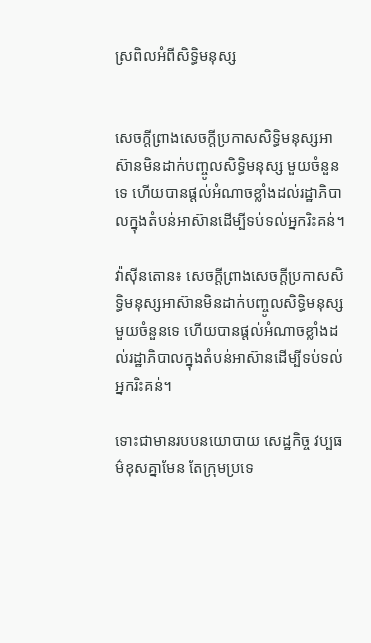ស្រពិលអំពីសិទ្ធិមនុស្ស


សេចក្តីព្រាងសេចក្តីប្រកាសសិទ្ធិមនុស្សអាស៊ានមិនដាក់បញ្ចូលសិទ្ធិមនុស្ស មួយចំនួនទេ ហើយបានផ្តល់អំណាចខ្លាំងដល់រដ្ឋាភិបាលក្នុងតំបន់អាស៊ានដើម្បីទប់ទល់អ្នករិះគន់។

វ៉ាស៊ីនតោន៖ សេចក្តីព្រាងសេចក្តីប្រកាសសិទ្ធិមនុស្សអាស៊ានមិនដាក់បញ្ចូលសិទ្ធិមនុស្ស មួយចំនួនទេ ហើយបានផ្តល់អំណាចខ្លាំងដល់រដ្ឋាភិបាលក្នុងតំបន់អាស៊ានដើម្បីទប់ទល់អ្នករិះគន់។

ទោះជាមានរបបនយោបាយ សេដ្ឋកិច្ច វប្បធម៌ខុសគ្នាមែន តែក្រុមប្រទេ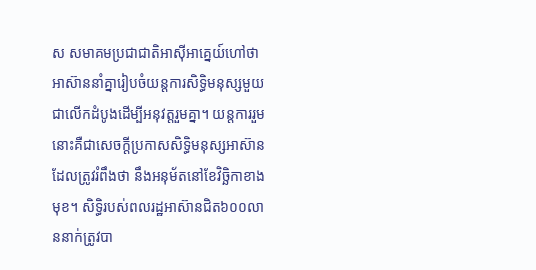ស សមាគមប្រជាជាតិអាស៊ីអាគ្នេយ៍ហៅថា អាស៊ាននាំគ្នារៀបចំយន្តការសិទ្ធិមនុស្សមួយជាលើកដំបូងដើម្បីអនុវត្តរួមគ្នា។ យន្តការរួមនោះគឺជាសេចក្តីប្រកាសសិទ្ធិមនុស្សអាស៊ានដែលត្រូវរំពឹងថា នឹងអនុម័តនៅខែវិច្ឆិកាខាងមុខ។ សិទ្ធិរបស់ពលរដ្ឋអាស៊ានជិត៦០០លាននាក់ត្រូវបា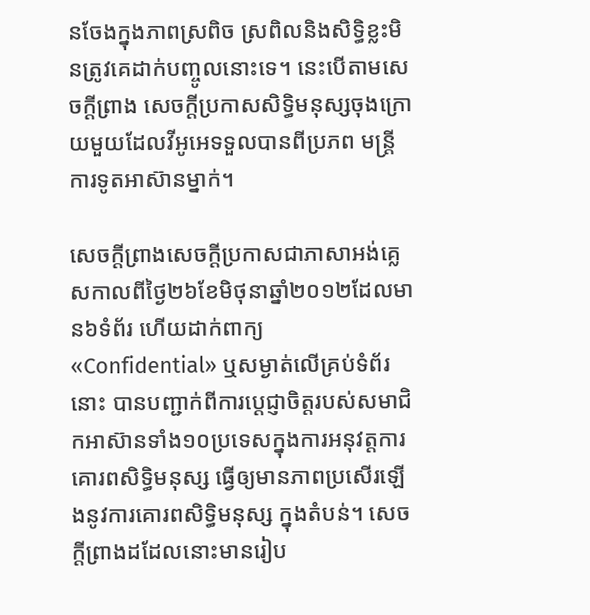នចែងក្នុងភាពស្រពិច ស្រពិលនិងសិទ្ធិខ្លះមិនត្រូវគេដាក់បញ្ចូលនោះទេ។ នេះបើតាមសេចក្តីព្រាង សេចក្តីប្រកាសសិទ្ធិមនុស្សចុងក្រោយមួយដែលវីអូអេទទួលបានពីប្រភព មន្ត្រីការទូតអាស៊ានម្នាក់។

សេចក្តីព្រាងសេចក្តីប្រកាសជាភាសាអង់គ្លេសកាលពីថ្ងៃ២៦ខែមិថុនាឆ្នាំ២០១២ដែលមាន៦ទំព័រ ហើយដាក់ពាក្យ «Confidential» ឬសម្ងាត់លើគ្រប់ទំព័រនោះ បានបញ្ជាក់ពីការប្តេជ្ញាចិត្តរបស់សមាជិកអាស៊ានទាំង១០ប្រទេសក្នុងការអនុវត្តការគោរពសិទ្ធិមនុស្ស ធ្វើឲ្យមានភាពប្រសើរឡើងនូវការគោរពសិទ្ធិមនុស្ស ក្នុងតំបន់។ សេចក្តីព្រាងដដែលនោះមានរៀប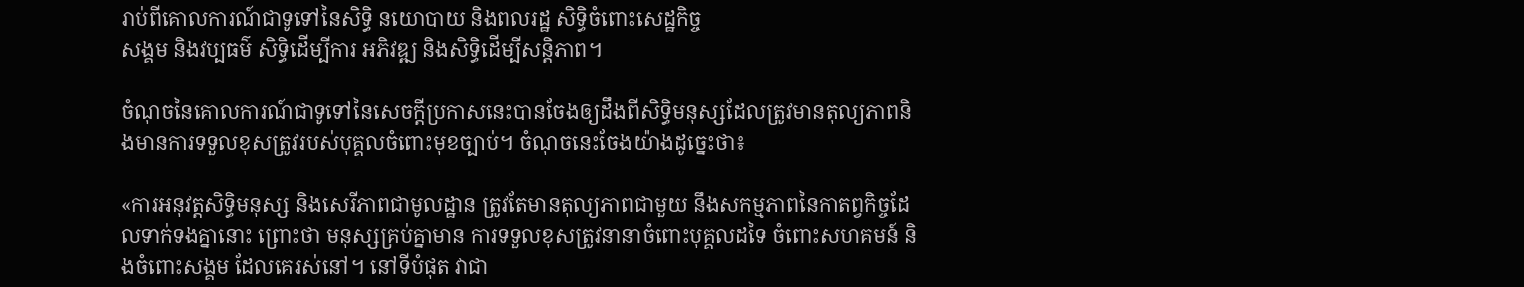រាប់ពីគោលការណ៍ជាទូទៅនៃសិទ្ធិ នយោបាយ និងពលរដ្ឋ សិទ្ធិចំពោះសេដ្ឋកិច្ច
សង្គម និងវប្បធម៌ សិទ្ធិដើម្បីការ អភិវឌ្ឍ និងសិទ្ធិដើម្បីសន្តិភាព។

ចំណុចនៃគោលការណ៍ជាទូទៅនៃសេចក្តីប្រកាសនេះបានចែងឲ្យដឹងពីសិទ្ធិមនុស្សដែលត្រូវមានតុល្យភាពនិងមានការទទួលខុសត្រូវរបស់បុគ្គលចំពោះមុខច្បាប់។ ចំណុចនេះចែងយ៉ាងដូច្នេះថា៖

«ការអនុវត្តសិទ្ធិមនុស្ស និងសេរីភាពជាមូលដ្ឋាន ត្រូវតែមានតុល្យភាពជាមួយ នឹងសកម្មភាពនៃកាតព្វកិច្ចដែលទាក់ទងគ្នានោះ ព្រោះថា មនុស្សគ្រប់គ្នាមាន ការទទួលខុសត្រូវនានាចំពោះបុគ្គលដទៃ ចំពោះសហគមន៍ និងចំពោះសង្គម ដែលគេរស់នៅ។ នៅទីបំផុត វាជា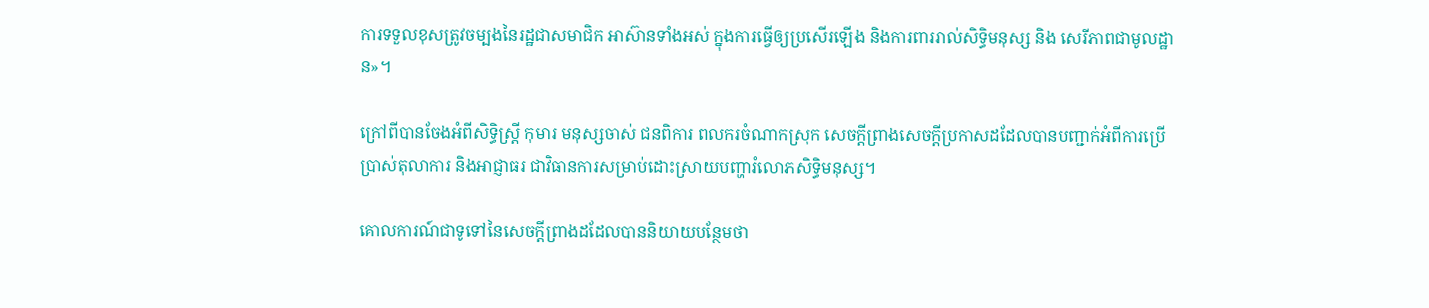ការទទួលខុសត្រូវចម្បងនៃរដ្ឋជាសមាជិក អាស៊ានទាំងអស់ ក្នុងការធ្វើឲ្យប្រសើរឡើង និងការពាររាល់សិទ្ធិមនុស្ស និង សេរីភាពជាមូលដ្ឋាន»។

ក្រៅពីបានចែងអំពីសិទ្ធិស្តី្រ កុមារ មនុស្សចាស់ ជនពិការ ពលករចំណាកស្រុក សេចក្តីព្រាងសេចក្តីប្រកាសដដែលបានបញ្ជាក់អំពីការប្រើប្រាស់តុលាការ និងអាជ្ញាធរ ជាវិធានការសម្រាប់ដោះស្រាយបញ្ហារំលោភសិទ្ធិមនុស្ស។

គោលការណ៍ជាទូទៅនៃសេចក្តីព្រាងដដែលបាននិយាយបន្ថែមថា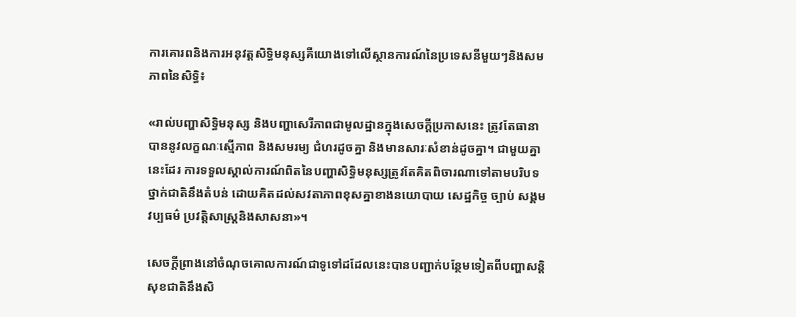ការគោរពនិងការអនុវត្តសិទ្ធិមនុស្សគឺយោងទៅលើស្ថានការណ៍នៃប្រទេសនីមួយៗនិងសមភាពនៃសិទ្ធិ៖

«រាល់បញ្ហាសិទ្ធិមនុស្ស និងបញ្ហាសេរីភាពជាមូលដ្ឋានក្នុងសេចក្តីប្រកាសនេះ ត្រូវតែធានាបាននូវលក្ខណៈស្មើភាព និងសមរម្យ ជំហរដូចគ្នា និងមានសារៈសំខាន់ដូចគ្នា។ ជាមួយគ្នានេះដែរ ការទទួលស្គាល់ការណ៍ពិតនៃបញ្ហាសិទ្ធិមនុស្សត្រូវតែគិតពិចារណាទៅតាមបរិបទថ្នាក់ជាតិនឹងតំបន់ ដោយគិតដល់សវតាភាពខុសគ្នាខាងនយោបាយ សេដ្ឋកិច្ច ច្បាប់ សង្គម វប្បធម៌ ប្រវត្តិសាស្ត្រនិងសាសនា»។

សេចក្តីព្រាងនៅចំណុចគោលការណ៍ជាទូទៅដដែលនេះបានបញ្ជាក់បន្ថែមទៀតពីបញ្ហាសន្តិសុខជាតិនឹងសិ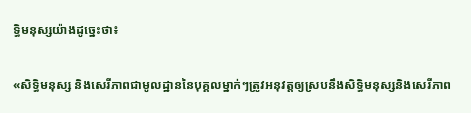ទ្ធិមនុស្សយ៉ាងដូច្នេះថា៖

«សិទ្ធិមនុស្ស និងសេរីភាពជាមូលដ្ឋាននៃបុគ្គលម្នាក់ៗត្រូវអនុវត្តឲ្យស្របនឹងសិទ្ធិមនុស្សនិងសេរីភាព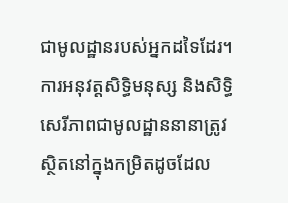ជាមូលដ្ឋានរបស់អ្នកដទៃដែរ។ ការអនុវត្តសិទ្ធិមនុស្ស និងសិទ្ធិសេរីភាពជាមូលដ្ឋាននានាត្រូវស្ថិតនៅក្នុងកម្រិតដូចដែល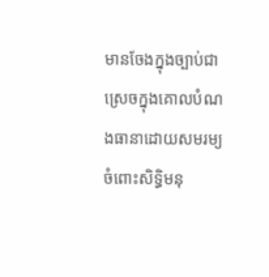មានចែងក្នុងច្បាប់ជាស្រេចក្នុងគោលបំណងធានាដោយសមរម្យចំពោះសិទ្ធិមនុ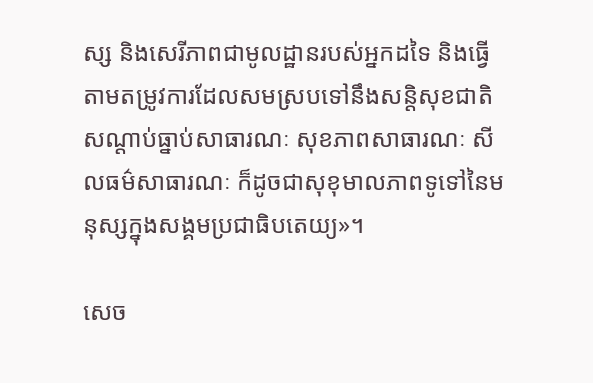ស្ស និងសេរីភាពជាមូលដ្ឋានរបស់អ្នកដទៃ និងធ្វើតាមតម្រូវការដែលសមស្របទៅនឹងសន្តិសុខជាតិ សណ្តាប់ធ្នាប់សាធារណៈ សុខភាពសាធារណៈ សីលធម៌សាធារណៈ ក៏ដូចជាសុខុមាលភាពទូទៅនៃមនុស្សក្នុងសង្គមប្រជាធិបតេយ្យ»។

សេច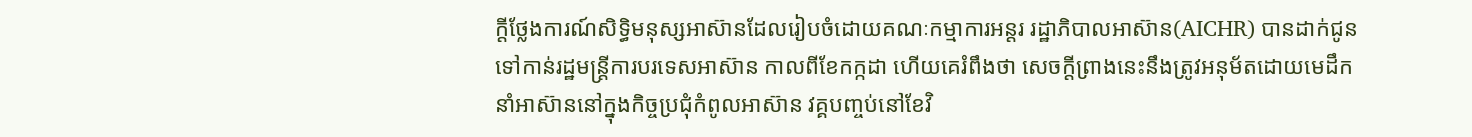ក្តីថ្លែងការណ៍សិទ្ធិមនុស្សអាស៊ានដែលរៀបចំដោយគណៈកម្មាការអន្តរ រដ្ឋាភិបាលអាស៊ាន(AICHR) បានដាក់ជូនទៅកាន់រដ្ឋមន្ត្រីការបរទេសអាស៊ាន កាលពីខែកក្កដា ហើយគេរំពឹងថា សេចក្តីព្រាងនេះនឹងត្រូវអនុម័តដោយមេដឹកនាំអាស៊ាននៅក្នុងកិច្ចប្រជុំកំពូលអាស៊ាន វគ្គបញ្ចប់នៅខែវិ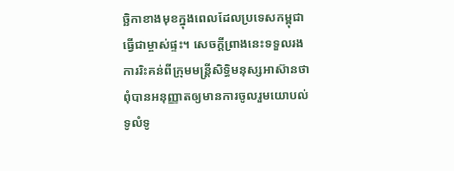ច្ឆិកាខាងមុខក្នុងពេលដែលប្រទេសកម្ពុជាធ្វើជាម្ចាស់ផ្ទះ។ សេចក្តីព្រាងនេះទទួលរងការរិះគន់ពីក្រុមមន្ត្រីសិទ្ធិមនុស្សអាស៊ានថា ពុំបានអនុញ្ញាតឲ្យមានការចូលរួមយោបល់ទូលំទូ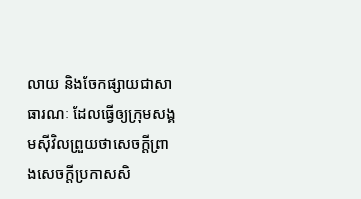លាយ និងចែកផ្សាយជាសាធារណៈ ដែលធ្វើឲ្យក្រុមសង្គមស៊ីវិលព្រួយថាសេចក្តីព្រាងសេចក្តីប្រកាសសិ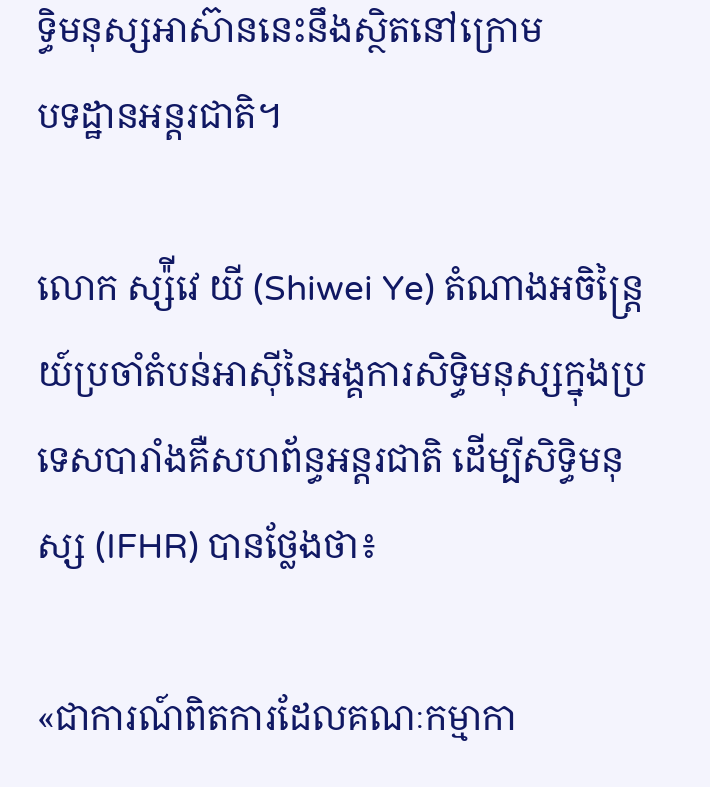ទ្ធិមនុស្សអាស៊ាននេះនឹងស្ថិតនៅក្រោម
បទដ្ឋានអន្តរជាតិ។

លោក ស្ស៉ីវេ យី (Shiwei Ye) តំណាងអចិន្ត្រៃយ៍ប្រចាំតំបន់អាស៊ីនៃអង្គការសិទ្ធិមនុស្សក្នុងប្រទេសបារាំងគឺសហព័ន្ធអន្តរជាតិ ដើម្បីសិទ្ធិមនុស្ស (IFHR) បានថ្លែងថា៖

«ជាការណ៍ពិតការដែលគណៈកម្មាកា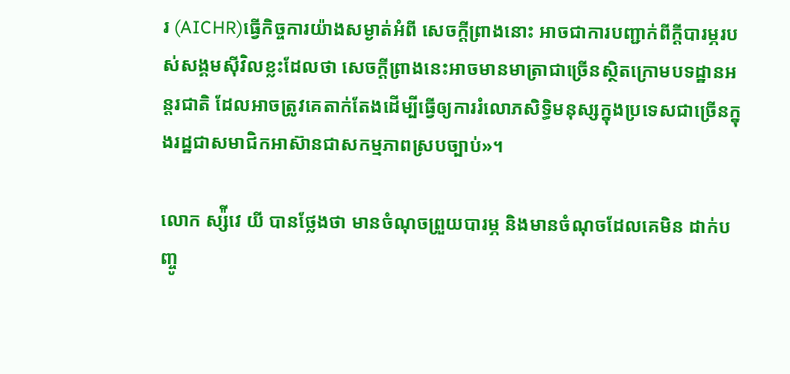រ (AICHR)ធ្វើកិច្ចការយ៉ាងសម្ងាត់អំពី សេចក្តីព្រាងនោះ អាចជាការបញ្ជាក់ពីក្តីបារម្ភរបស់សង្គមស៊ីវិលខ្លះដែលថា សេចក្តីព្រាងនេះអាចមានមាត្រាជាច្រើនស្ថិតក្រោមបទដ្ឋានអន្តរជាតិ ដែលអាចត្រូវគេតាក់តែងដើម្បីធ្វើឲ្យការរំលោភសិទ្ធិមនុស្សក្នុងប្រទេសជាច្រើនក្នុងរដ្ឋជាសមាជិកអាស៊ានជាសកម្មភាពស្របច្បាប់»។

លោក ស្ស៉ីវេ យី បានថ្លែងថា មានចំណុចព្រួយបារម្ភ និងមានចំណុចដែលគេមិន ដាក់បញ្ចូ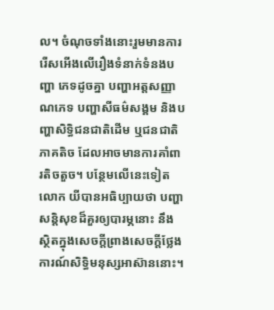ល។ ចំណុចទាំងនោះរួមមានការរើសអើងលើរឿងទំនាក់ទំនងបញ្ហា ភេទដូចគ្នា បញ្ហាអត្តសញ្ញាណភេទ បញ្ហាសីធម៌សង្គម និងបញ្ហាសិទ្ធិជនជាតិដើម ឬជនជាតិភាគតិច ដែលអាចមានការគាំពារតិចតួច។ បន្ថែមលើនេះទៀត លោក យីបានអធិប្បាយថា បញ្ហាសន្តិសុខដ៏គួរឲ្យបារម្ភនោះ នឹងស្ថិតក្នុងសេចក្តីព្រាងសេចក្តីថ្លែងការណ៍សិទ្ធិមនុស្សអាស៊ាននោះ។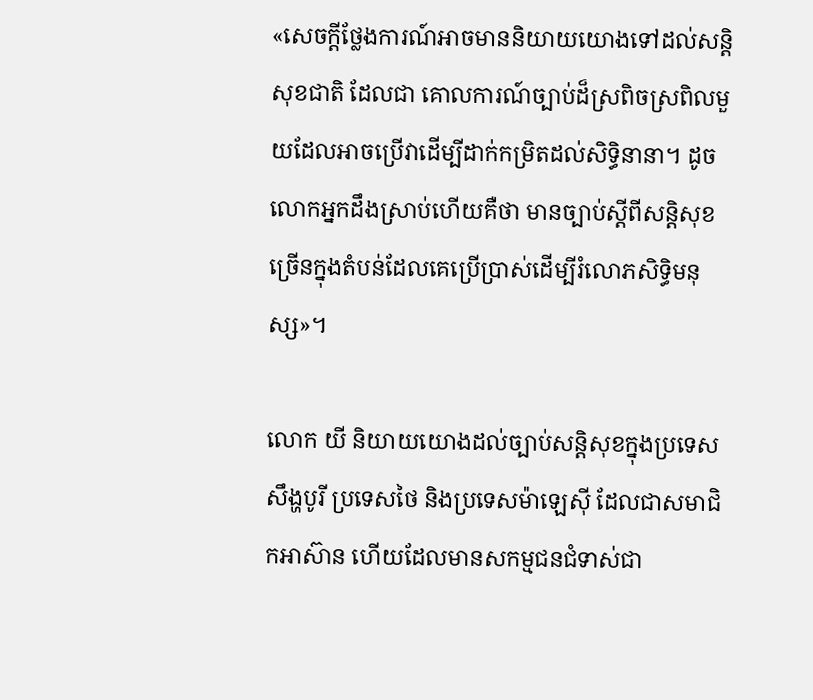«សេចក្តីថ្លែងការណ៍អាចមាននិយាយយោងទៅដល់សន្តិសុខជាតិ ដែលជា គោលការណ៍ច្បាប់ដ៏ស្រពិចស្រពិលមួយដែលអាចប្រើវាដើម្បីដាក់កម្រិតដល់សិទ្ធិនានា។ ដូចលោកអ្នកដឹងស្រាប់ហើយគឺថា មានច្បាប់ស្តីពីសន្តិសុខច្រើនក្នុងតំបន់ដែលគេប្រើប្រាស់ដើម្បីរំលោភសិទ្ធិមនុស្ស»។

លោក យី និយាយយោងដល់ច្បាប់សន្តិសុខក្នុងប្រទេសសឹង្ហបូរី ប្រទេសថៃ និងប្រទេសម៉ាឡេស៊ី ដែលជាសមាជិកអាស៊ាន ហើយដែលមានសកម្មជនជំទាស់ជា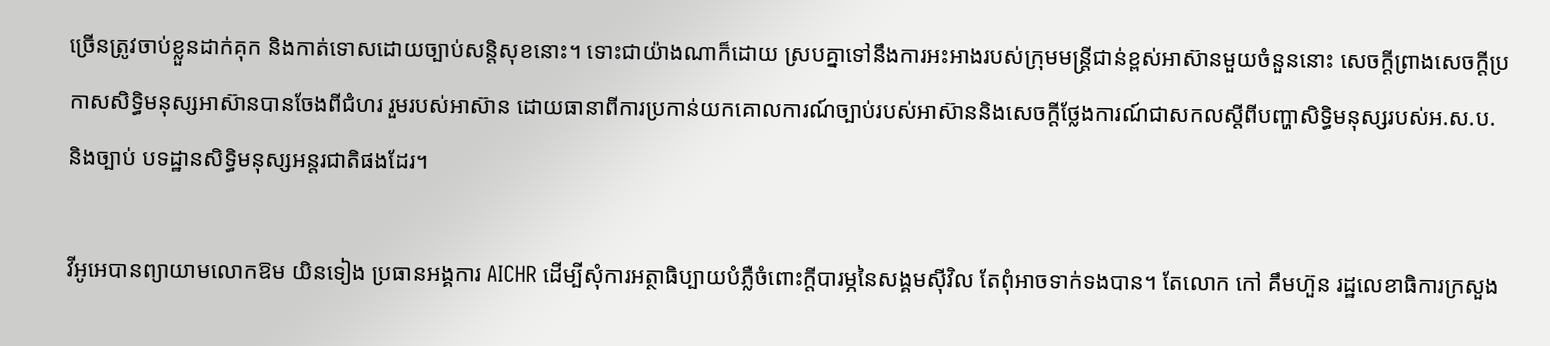ច្រើនត្រូវចាប់ខ្លួនដាក់គុក និងកាត់ទោសដោយច្បាប់សន្តិសុខនោះ។ ទោះជាយ៉ាងណាក៏ដោយ ស្របគ្នាទៅនឹងការអះអាងរបស់ក្រុមមន្ត្រីជាន់ខ្ពស់អាស៊ានមួយចំនួននោះ សេចក្តីព្រាងសេចក្តីប្រកាសសិទ្ធិមនុស្សអាស៊ានបានចែងពីជំហរ រួមរបស់អាស៊ាន ដោយធានាពីការប្រកាន់យកគោលការណ៍ច្បាប់របស់អាស៊ាននិងសេចក្តីថ្លែងការណ៍ជាសកលស្តីពីបញ្ហាសិទ្ធិមនុស្សរបស់អ.ស.ប.និងច្បាប់ បទដ្ឋានសិទ្ធិមនុស្សអន្តរជាតិផងដែរ។

វីអូអេបានព្យាយាមលោកឱម យិនទៀង ប្រធានអង្គការ AICHR ដើម្បីសុំការអត្ថាធិប្បាយបំភ្លឺចំពោះក្តីបារម្ភនៃសង្គមស៊ីវិល តែពុំអាចទាក់ទងបាន។ តែលោក កៅ គឹមហ៊ួន រដ្ឋលេខាធិការក្រសួង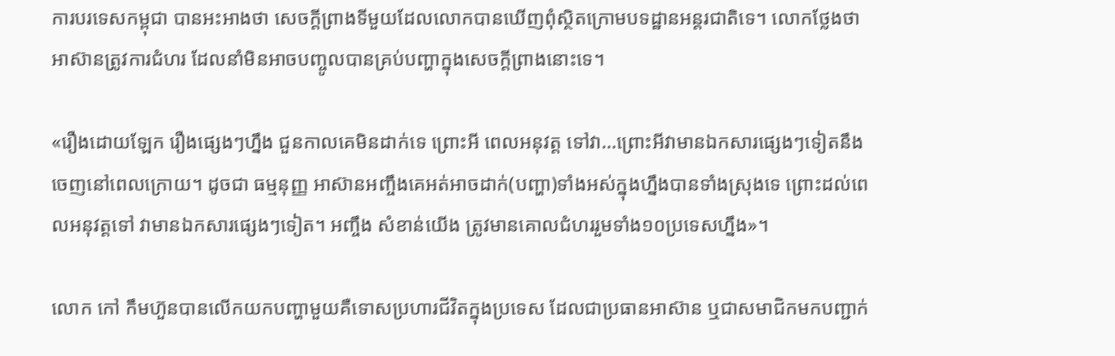ការបរទេសកម្ពុជា បានអះអាងថា សេចក្តីព្រាងទីមួយដែលលោកបានឃើញពុំស្ថិតក្រោមបទដ្ឋានអន្តរជាតិទេ។ លោកថ្លែងថាអាស៊ានត្រូវការជំហរ ដែលនាំមិនអាចបញ្ចូលបានគ្រប់បញ្ហាក្នុងសេចក្តីព្រាងនោះទេ។

«រឿងដោយឡែក រឿងផ្សេងៗហ្នឹង ជួនកាលគេមិនដាក់ទេ ព្រោះអី ពេលអនុវត្ត ទៅវា...ព្រោះអីវាមានឯកសារផ្សេងៗទៀតនឹងចេញនៅពេលក្រោយ។ ដូចជា ធម្មនុញ្ញ អាស៊ានអញ្ចឹងគេអត់អាចដាក់(បញ្ហា)ទាំងអស់ក្នុងហ្នឹងបានទាំងស្រុងទេ ព្រោះដល់ពេលអនុវត្តទៅ វាមានឯកសារផ្សេងៗទៀត។ អញ្ចឹង សំខាន់យើង ត្រូវមានគោលជំហររួមទាំង១០ប្រទេសហ្នឹង»។

លោក កៅ កឹមហ៊ួនបានលើកយកបញ្ហាមួយគឺទោសប្រហារជីវិតក្នុងប្រទេស ដែលជាប្រធានអាស៊ាន ឬជាសមាជិកមកបញ្ជាក់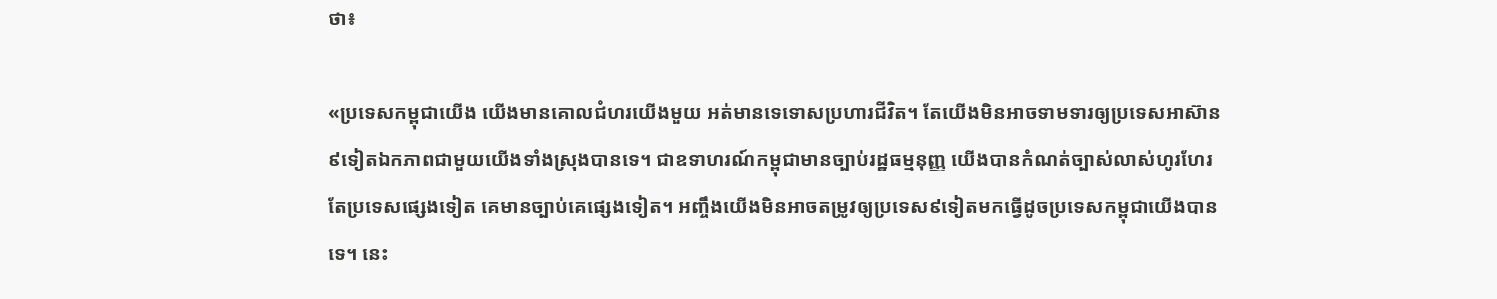ថា៖

«ប្រទេសកម្ពុជាយើង យើងមានគោលជំហរយើងមួយ អត់មានទេទោសប្រហារជីវិត។ តែយើងមិនអាចទាមទារឲ្យប្រទេសអាស៊ាន៩ទៀតឯកភាពជាមួយយើងទាំងស្រុងបានទេ។ ជាឧទាហរណ៍កម្ពុជាមានច្បាប់រដ្ឋធម្មនុញ្ញ យើងបានកំណត់ច្បាស់លាស់ហូរហែរ តែប្រទេសផ្សេងទៀត គេមានច្បាប់គេផ្សេងទៀត។ អញ្ចឹងយើងមិនអាចតម្រូវឲ្យប្រទេស៩ទៀតមកធ្វើដូចប្រទេសកម្ពុជាយើងបានទេ។ នេះ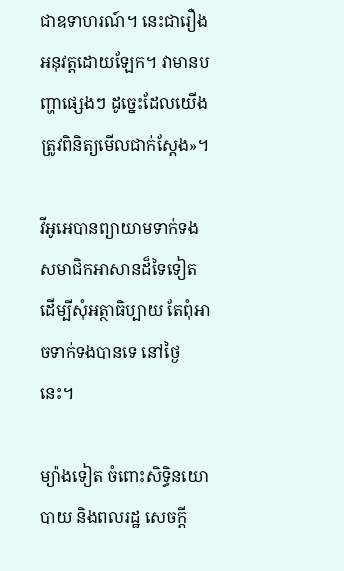ជាឧទាហរណ៍។ នេះជារឿងអនុវត្តដោយឡែក។ វាមានបញ្ហាផ្សេងៗ ដូច្នេះដែលយើងត្រូវពិនិត្យមើលជាក់ស្តែង»។

វីអូអេបានព្យាយាមទាក់ទងសមាជិកអាសានដ៏ទៃទៀតដើម្បីសុំអត្ថាធិប្បាយ តែពុំអាចទាក់ទងបានទេ នៅថ្ងៃនេះ។

ម្យ៉ាងទៀត ចំពោះសិទ្ធិនយោបាយ និងពលរដ្ឋ សេចក្តី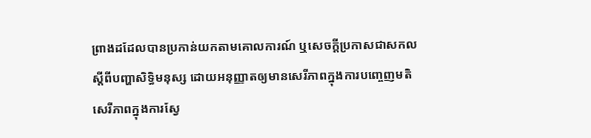ព្រាងដដែលបានប្រកាន់យកតាមគោលការណ៍ ឬសេចក្តីប្រកាសជាសកលស្តីពីបញ្ហាសិទ្ធិមនុស្ស ដោយអនុញ្ញាតឲ្យមានសេរីភាពក្នុងការបញ្ចេញមតិ សេរីភាពក្នុងការស្វែ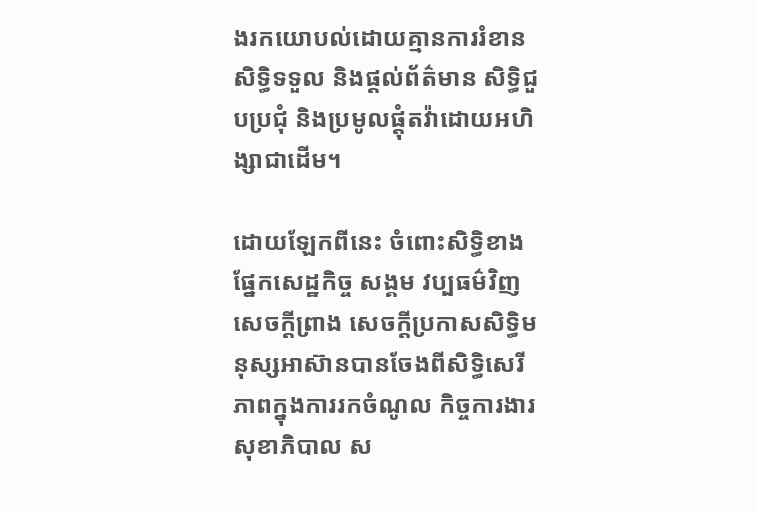ងរកយោបល់ដោយគ្មានការរំខាន សិទ្ធិទទួល និងផ្តល់ព័ត៌មាន សិទ្ធិជួបប្រជុំ និងប្រមូលផ្តុំតវ៉ាដោយអហិង្សាជាដើម។

ដោយឡែកពីនេះ ចំពោះសិទ្ធិខាងផ្នែកសេដ្ឋកិច្ច សង្គម វប្បធម៌វិញ សេចក្តីព្រាង សេចក្តីប្រកាសសិទ្ធិមនុស្សអាស៊ានបានចែងពីសិទ្ធិសេរីភាពក្នុងការរកចំណូល កិច្ចការងារ សុខាភិបាល ស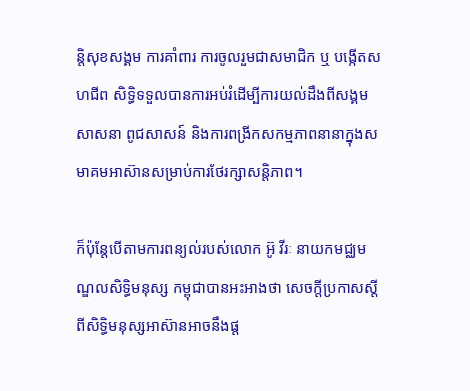ន្តិសុខសង្គម ការគាំពារ ការចូលរួមជាសមាជិក ឬ បង្កើតសហជីព សិទ្ធិទទួលបានការអប់រំដើម្បីការយល់ដឹងពីសង្គម សាសនា ពូជសាសន៍ និងការពង្រីកសកម្មភាពនានាក្នុងសមាគមអាស៊ានសម្រាប់ការថែរក្សាសន្តិភាព។

ក៏ប៉ុន្តែបើតាមការពន្យល់របស់លោក អ៊ូ វីរៈ នាយកមជ្ឈមណ្ឌលសិទ្ធិមនុស្ស កម្ពុជាបានអះអាងថា សេចក្តីប្រកាសស្តីពីសិទ្ធិមនុស្សអាស៊ានអាចនឹងផ្ត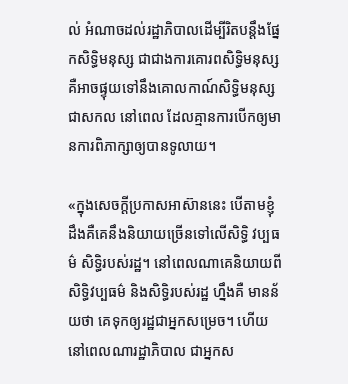ល់ អំណាចដល់រដ្ឋាភិបាលដើម្បីរិតបន្តឹងផ្នែកសិទ្ធិមនុស្ស ជាជាងការគោរពសិទ្ធិមនុស្សគឺអាចផ្ទុយទៅនឹងគោលកាណ៍សិទ្ធិមនុស្សជាសកល នៅពេល ដែលគ្មានការបើកឲ្យមានការពិភាក្សាឲ្យបានទូលាយ។

«ក្នុងសេចក្តីប្រកាសអាស៊ាននេះ បើតាមខ្ញុំដឹងគឺគេនឹងនិយាយច្រើនទៅលើសិទ្ធិ វប្បធម៌ សិទ្ធិរបស់រដ្ឋ។ នៅពេលណាគេនិយាយពីសិទ្ធិវប្បធម៌ និងសិទ្ធិរបស់រដ្ឋ ហ្នឹងគឺ មានន័យថា គេទុកឲ្យរដ្ឋជាអ្នកសម្រេច។ ហើយនៅពេលណារដ្ឋាភិបាល ជាអ្នកស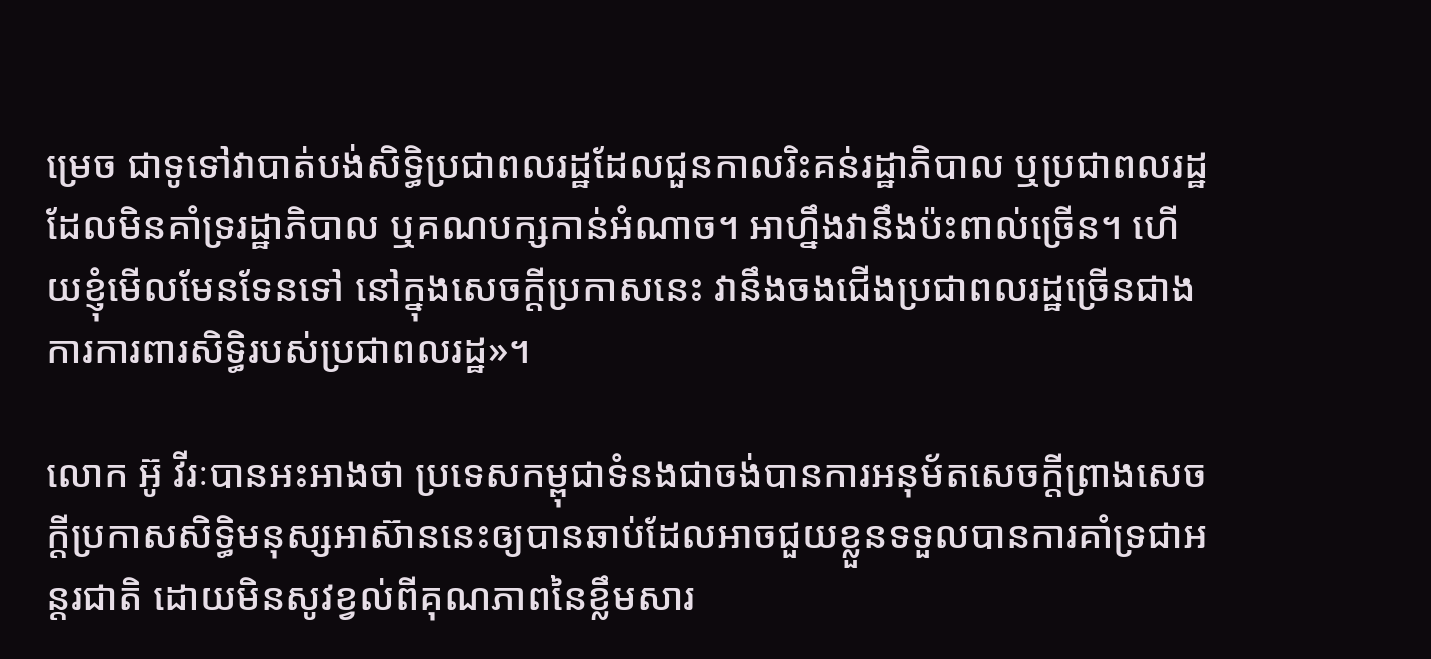ម្រេច ជាទូទៅវាបាត់បង់សិទ្ធិប្រជាពលរដ្ឋដែលជួនកាលរិះគន់រដ្ឋាភិបាល ឬប្រជាពលរដ្ឋដែលមិនគាំទ្ររដ្ឋាភិបាល ឬគណបក្សកាន់អំណាច។ អាហ្នឹងវានឹងប៉ះពាល់ច្រើន។ ហើយខ្ញុំមើលមែនទែនទៅ នៅក្នុងសេចក្តីប្រកាសនេះ វានឹងចងជើងប្រជាពលរដ្ឋច្រើនជាងការការពារសិទ្ធិរបស់ប្រជាពលរដ្ឋ»។

លោក អ៊ូ វីរៈបានអះអាងថា ប្រទេសកម្ពុជាទំនងជាចង់បានការអនុម័តសេចក្តីព្រាងសេចក្តីប្រកាសសិទ្ធិមនុស្សអាស៊ាននេះឲ្យបានឆាប់ដែលអាចជួយខ្លួនទទួលបានការគាំទ្រជាអន្តរជាតិ ដោយមិនសូវខ្វល់ពីគុណភាពនៃខ្លឹមសារ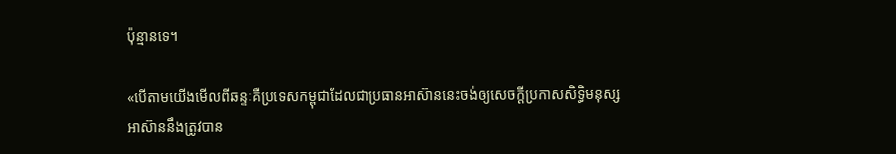ប៉ុន្មានទេ។

«បើតាមយើងមើលពីឆន្ទៈគឺប្រទេសកម្ពុជាដែលជាប្រធានអាស៊ាននេះចង់ឲ្យសេចក្តីប្រកាសសិទ្ធិមនុស្សអាស៊ាននឹងត្រូវបាន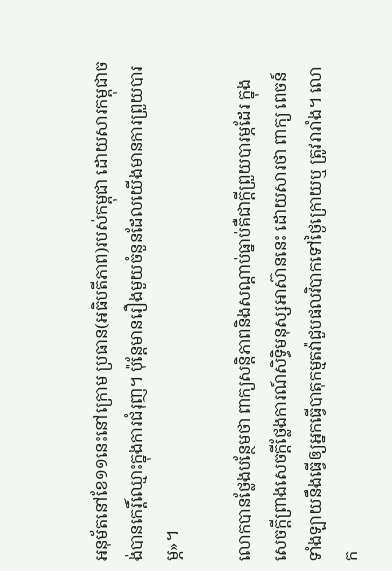អនុម័តនៅខែ១១នេះនៅក្រោម ប្រធាន(អធិបតីភាព)របស់កម្ពុជា ដោយសារកម្ពុជាចង់បានកេរ្តិ៍ឈ្មោះក្នុងការជំរុញ។ ប៉ុន្តែមានរឿងមួយចំនួនដែលយើងមានការព្រួយបារម្ភ»។

លោកបានថ្លែងបន្ថែមថា ពាក្យសន្តិភាពនិងសណ្តាប់ធ្នាប់គឺជាក្តីព្រួយបារម្ភដែរ ក្នុងសេចក្តីព្រាងសេចក្តីថ្លែងការណ៍សិទ្ធិមនុស្សអាស៊ាននេះ ដោយសារថា ពាក្យ ពេចន៍ទាំងឡាយនឹងធ្វើឲ្យអ្នកធ្វើបាតុកម្មតវ៉ាជួបផលវិបាកទៅថ្ងៃក្រោយឬ ត្រូវរារាំង។ លោក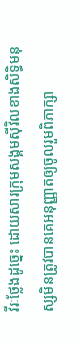វីរៈថ្លែងដូច្នេះ ដោយសារក្រុមសង្គមស៊ីវិលខាងសិទ្ធិមនុស្សមិនត្រូវបានគេអនុញ្ញាតឲ្យចូលរួមពិភាក្សា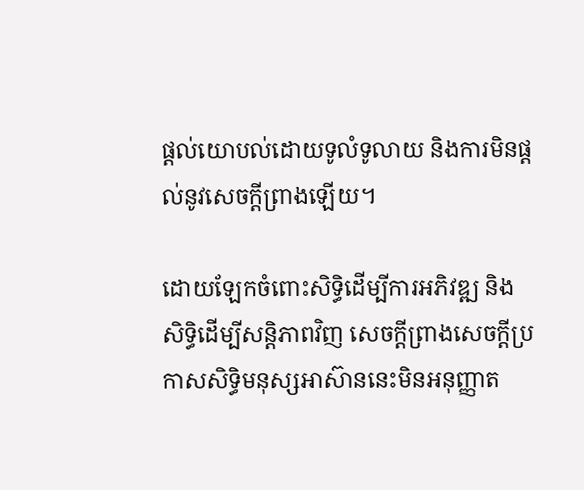ផ្តល់យោបល់ដោយទូលំទូលាយ និងការមិនផ្តល់នូវសេចក្តីព្រាងឡើយ។

ដោយឡែកចំពោះសិទ្ធិដើម្បីការអភិវឌ្ឍ និងសិទ្ធិដើម្បីសន្តិភាពវិញ សេចក្តីព្រាងសេចក្តីប្រកាសសិទ្ធិមនុស្សអាស៊ាននេះមិនអនុញ្ញាត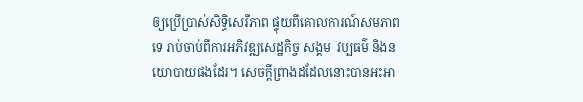ឲ្យប្រើប្រាស់សិទ្ធិសេរីភាព ផ្ទុយពីគោលការណ៍សមភាពទេ រាប់ចាប់ពីការអភិវឌ្ឍសេដ្ឋកិច្ច សង្គម  វប្បធម៌ និងនយោបាយផងដែរ។ សេចក្តីព្រាងដដែលនោះបានអះអា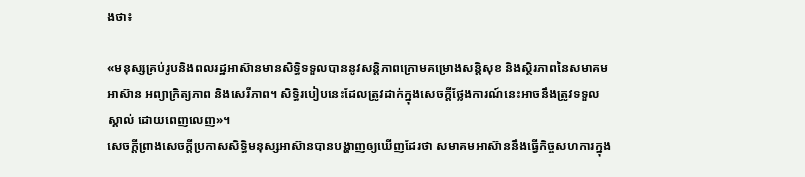ងថា៖

«មនុស្សគ្រប់រូបនិងពលរដ្ឋអាស៊ានមានសិទ្ធិទទួលបាននូវសន្តិភាពក្រោមគម្រោងសន្តិសុខ និងស្ថិរភាពនៃសមាគមអាស៊ាន អព្យាក្រិត្យភាព និងសេរីភាព។ សិទ្ធិរបៀបនេះដែលត្រូវដាក់ក្នុងសេចក្តីថ្លែងការណ៍នេះអាចនឹងត្រូវទទួលស្គាល់ ដោយពេញលេញ»។
សេចក្តីព្រាងសេចក្តីប្រកាសសិទ្ធិមនុស្សអាស៊ានបានបង្ហាញឲ្យឃើញដែរថា សមាគមអាស៊ាននឹងធ្វើកិច្ចសហការក្នុង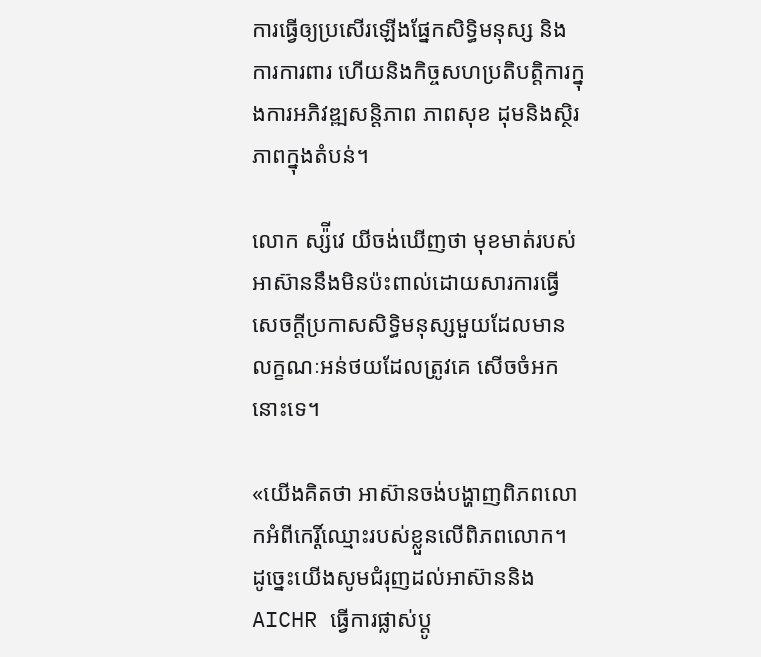ការធ្វើឲ្យប្រសើរឡើងផ្នែកសិទ្ធិមនុស្ស និងការការពារ ហើយនិងកិច្ចសហប្រតិបត្តិការក្នុងការអភិវឌ្ឍសន្តិភាព ភាពសុខ ដុមនិងស្ថិរភាពក្នុងតំបន់។

លោក ស្ស៉ីវេ យីចង់ឃើញថា មុខមាត់របស់អាស៊ាននឹងមិនប៉ះពាល់ដោយសារការធ្វើសេចក្តីប្រកាសសិទ្ធិមនុស្សមួយដែលមានលក្ខណៈអន់ថយដែលត្រូវគេ សើចចំអកនោះទេ។

«យើងគិតថា អាស៊ានចង់បង្ហាញពិភពលោកអំពីកេរ្តិ៍ឈ្មោះរបស់ខ្លួនលើពិភពលោក។ ដូច្នេះយើងសូមជំរុញដល់អាស៊ាននិងAICHR ធ្វើការផ្លាស់ប្តូ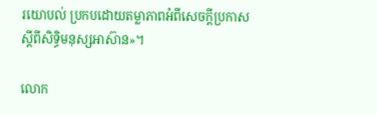រយោបល់ ប្រកបដោយតម្លាភាពអំពីសេចក្តីប្រកាសស្តីពីសិទ្ធិមនុស្សអាស៊ាន»។

លោក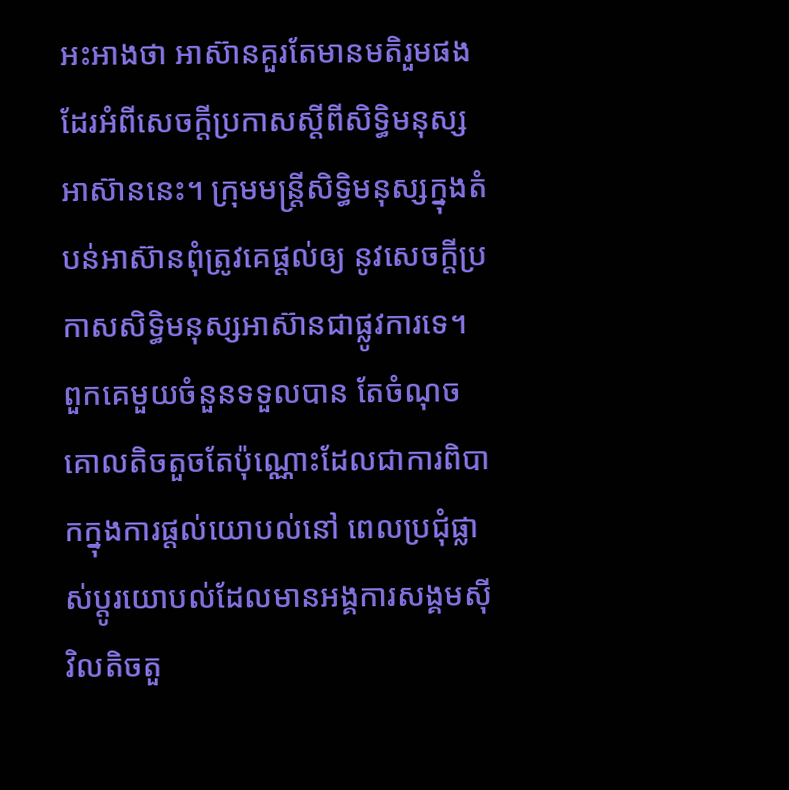អះអាងថា អាស៊ានគួរតែមានមតិរួមផងដែរអំពីសេចក្តីប្រកាសស្តីពីសិទ្ធិមនុស្សអាស៊ាននេះ។ ក្រុមមន្ត្រីសិទ្ធិមនុស្សក្នុងតំបន់អាស៊ានពុំត្រូវគេផ្តល់ឲ្យ នូវសេចក្តីប្រកាសសិទ្ធិមនុស្សអាស៊ានជាផ្លូវការទេ។ ពួកគេមួយចំនួនទទួលបាន តែចំណុចគោលតិចតួចតែប៉ុណ្ណោះដែលជាការពិបាកក្នុងការផ្តល់យោបល់នៅ ពេលប្រជុំផ្លាស់ប្តូរយោបល់ដែលមានអង្គការសង្គមស៊ីវិលតិចតួ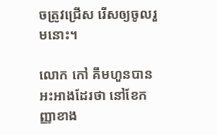ចត្រូវជ្រើស រើសឲ្យចូលរួមនោះ។

លោក កៅ គឹមហួនបានអះអាងដែរថា នៅខែកញ្ញាខាង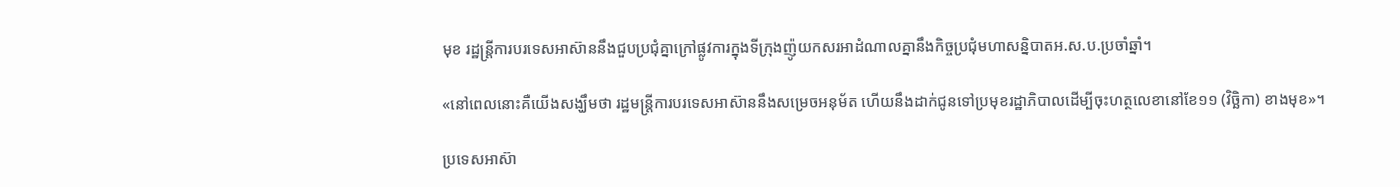មុខ រដ្ឋន្ត្រីការបរទេសអាស៊ាននឹងជួបប្រជុំគ្នាក្រៅផ្លូវការក្នុងទីក្រុងញ៉ូយកសរអាដំណាលគ្នានឹងកិច្ចប្រជុំមហាសន្និបាតអ.ស.ប.ប្រចាំឆ្នាំ។

«នៅពេលនោះគឺយើងសង្ឃឹមថា រដ្ឋមន្ត្រីការបរទេសអាស៊ាននឹងសម្រេចអនុម័ត ហើយនឹងដាក់ជូនទៅប្រមុខរដ្ឋាភិបាលដើម្បីចុះហត្ថលេខានៅខែ១១ (វិច្ឆិកា) ខាងមុខ»។

ប្រទេសអាស៊ា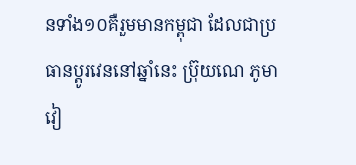នទាំង១០គឺរួមមានកម្ពុជា ដែលជាប្រធានប្តូរវេននៅឆ្នាំនេះ ប្រ៊ុយណេ ភូមា វៀ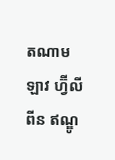តណាម ឡាវ ហ្វ៊ីលីពីន ឥណ្ឌូ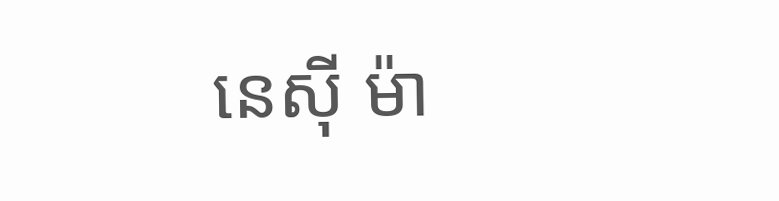នេស៊ី ម៉ា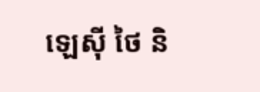ឡេស៊ី ថៃ និ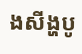ងសីង្ហបូ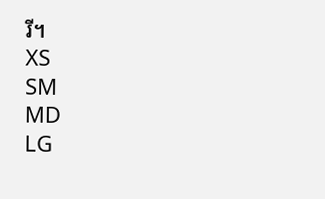រី។
XS
SM
MD
LG